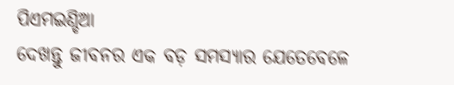ପିଏମଇଣ୍ଡିଆ
ଦେଖନ୍ତୁ ଜୀବନର ଏକ ବଡ଼ ସମସ୍ୟାର ଯେତେବେଳେ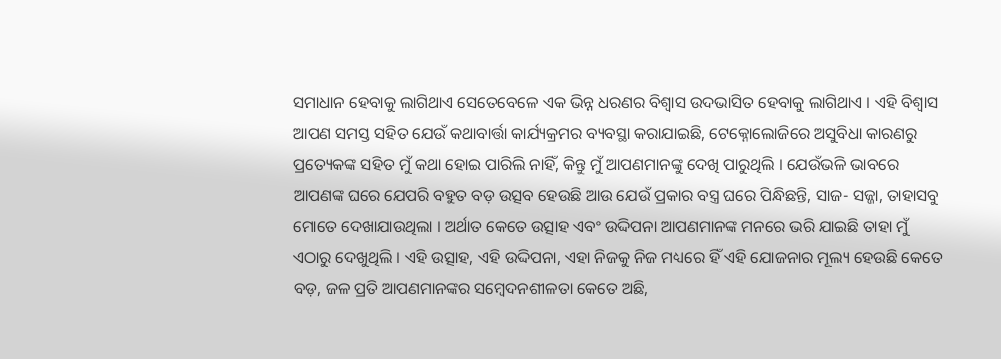ସମାଧାନ ହେବାକୁ ଲାଗିଥାଏ ସେତେବେଳେ ଏକ ଭିନ୍ନ ଧରଣର ବିଶ୍ୱାସ ଉଦଭାସିତ ହେବାକୁ ଲାଗିଥାଏ । ଏହି ବିଶ୍ୱାସ ଆପଣ ସମସ୍ତ ସହିତ ଯେଉଁ କଥାବାର୍ତ୍ତା କାର୍ଯ୍ୟକ୍ରମର ବ୍ୟବସ୍ଥା କରାଯାଇଛି, ଟେକ୍ନୋଲୋଜିରେ ଅସୁବିଧା କାରଣରୁ ପ୍ରତ୍ୟେକଙ୍କ ସହିତ ମୁଁ କଥା ହୋଇ ପାରିଲି ନାହିଁ, କିନ୍ତୁ ମୁଁ ଆପଣମାନଙ୍କୁ ଦେଖି ପାରୁଥିଲି । ଯେଉଁଭଳି ଭାବରେ ଆପଣଙ୍କ ଘରେ ଯେପରି ବହୁତ ବଡ଼ ଉତ୍ସବ ହେଉଛି ଆଉ ଯେଉଁ ପ୍ରକାର ବସ୍ତ୍ର ଘରେ ପିନ୍ଧିଛନ୍ତି, ସାଜ- ସଜ୍ଜା, ତାହାସବୁ ମୋତେ ଦେଖାଯାଉଥିଲା । ଅର୍ଥାତ କେତେ ଉତ୍ସାହ ଏବଂ ଉଦ୍ଦିପନା ଆପଣମାନଙ୍କ ମନରେ ଭରି ଯାଇଛି ତାହା ମୁଁ ଏଠାରୁ ଦେଖୁଥିଲି । ଏହି ଉତ୍ସାହ, ଏହି ଉଦ୍ଦିପନା, ଏହା ନିଜକୁ ନିଜ ମଧ୍ୟରେ ହିଁ ଏହି ଯୋଜନାର ମୂଲ୍ୟ ହେଉଛି କେତେ ବଡ଼, ଜଳ ପ୍ରତି ଆପଣମାନଙ୍କର ସମ୍ବେଦନଶୀଳତା କେତେ ଅଛି,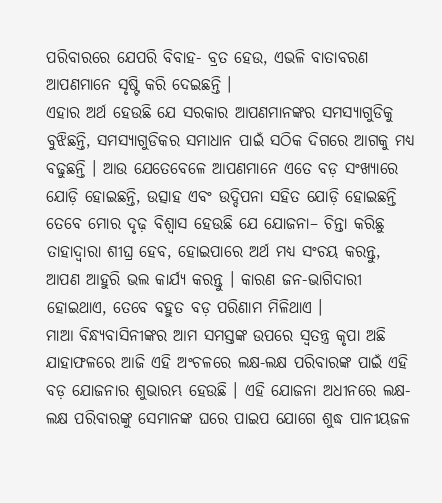ପରିବାରରେ ଯେପରି ବିବାହ- ବ୍ରତ ହେଉ, ଏଭଳି ବାତାବରଣ ଆପଣମାନେ ସୃଷ୍ଟି କରି ଦେଇଛନ୍ତି ।
ଏହାର ଅର୍ଥ ହେଉଛି ଯେ ସରକାର ଆପଣମାନଙ୍କର ସମସ୍ୟାଗୁଡିକୁ ବୁଝିଛନ୍ତି, ସମସ୍ୟାଗୁଡିକର ସମାଧାନ ପାଇଁ ସଠିକ ଦିଗରେ ଆଗକୁ ମଧ୍ୟ ବଢୁଛନ୍ତି । ଆଉ ଯେତେବେଳେ ଆପଣମାନେ ଏତେ ବଡ଼ ସଂଖ୍ୟାରେ ଯୋଡ଼ି ହୋଇଛନ୍ତି, ଉତ୍ସାହ ଏବଂ ଉଦ୍ଦିପନା ସହିତ ଯୋଡ଼ି ହୋଇଛନ୍ତି ତେବେ ମୋର ଦୃଢ଼ ବିଶ୍ୱାସ ହେଉଛି ଯେ ଯୋଜନା– ଚିନ୍ତା କରିଛୁ ତାହାଦ୍ୱାରା ଶୀଘ୍ର ହେବ, ହୋଇପାରେ ଅର୍ଥ ମଧ୍ୟ ସଂଚୟ କରନ୍ତୁ, ଆପଣ ଆହୁରି ଭଲ କାର୍ଯ୍ୟ କରନ୍ତୁ । କାରଣ ଜନ-ଭାଗିଦାରୀ ହୋଇଥାଏ, ତେବେ ବହୁତ ବଡ଼ ପରିଣାମ ମିଳିଥାଏ ।
ମାଆ ବିନ୍ଧ୍ୟବାସିନୀଙ୍କର ଆମ ସମସ୍ତଙ୍କ ଉପରେ ସ୍ୱତନ୍ତ୍ର କୃପା ଅଛି ଯାହାଫଳରେ ଆଜି ଏହି ଅଂଚଳରେ ଲକ୍ଷ-ଲକ୍ଷ ପରିବାରଙ୍କ ପାଇଁ ଏହି ବଡ଼ ଯୋଜନାର ଶୁଭାରମ୍ଭ ହେଉଛି । ଏହି ଯୋଜନା ଅଧୀନରେ ଲକ୍ଷ-ଲକ୍ଷ ପରିବାରଙ୍କୁ ସେମାନଙ୍କ ଘରେ ପାଇପ ଯୋଗେ ଶୁଦ୍ଧ ପାନୀୟଜଳ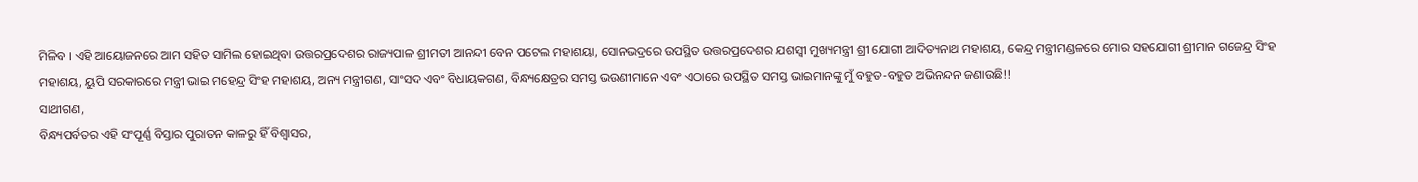ମିଳିବ । ଏହି ଆୟୋଜନରେ ଆମ ସହିତ ସାମିଲ ହୋଇଥିବା ଉତ୍ତରପ୍ରଦେଶର ରାଜ୍ୟପାଳ ଶ୍ରୀମତୀ ଆନନ୍ଦୀ ବେନ ପଟେଲ ମହାଶୟା, ସୋନଭଦ୍ରରେ ଉପସ୍ଥିତ ଉତ୍ତରପ୍ରଦେଶର ଯଶସ୍ୱୀ ମୁଖ୍ୟମନ୍ତ୍ରୀ ଶ୍ରୀ ଯୋଗୀ ଆଦିତ୍ୟନାଥ ମହାଶୟ, କେନ୍ଦ୍ର ମନ୍ତ୍ରୀମଣ୍ଡଳରେ ମୋର ସହଯୋଗୀ ଶ୍ରୀମାନ ଗଜେନ୍ଦ୍ର ସିଂହ ମହାଶୟ, ୟୁପି ସରକାରରେ ମନ୍ତ୍ରୀ ଭାଇ ମହେନ୍ଦ୍ର ସିଂହ ମହାଶୟ, ଅନ୍ୟ ମନ୍ତ୍ରୀଗଣ, ସାଂସଦ ଏବଂ ବିଧାୟକଗଣ, ବିନ୍ଧ୍ୟକ୍ଷେତ୍ରର ସମସ୍ତ ଭଉଣୀମାନେ ଏବଂ ଏଠାରେ ଉପସ୍ଥିତ ସମସ୍ତ ଭାଇମାନଙ୍କୁ ମୁଁ ବହୁତ-ବହୁତ ଅଭିନନ୍ଦନ ଜଣାଉଛି!!
ସାଥୀଗଣ,
ବିନ୍ଧ୍ୟପର୍ବତର ଏହି ସଂପୂର୍ଣ୍ଣ ବିସ୍ତାର ପୁରାତନ କାଳରୁ ହିଁ ବିଶ୍ୱାସର,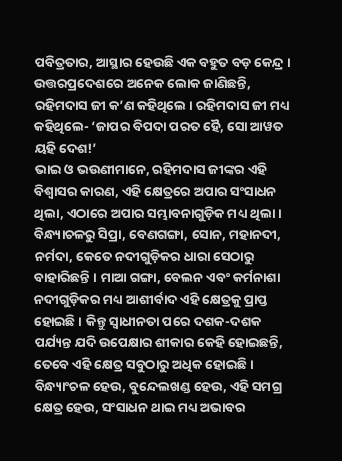ପବିତ୍ରତାର, ଆସ୍ଥାର ହେଉଛି ଏକ ବହୁତ ବଡ଼ କେନ୍ଦ୍ର । ଉତ୍ତରପ୍ରଦେଶରେ ଅନେକ ଲୋକ ଜାଣିଛନ୍ତି, ରହିମଦାସ ଜୀ କ’ଣ କହିଥିଲେ । ରହିମଦାସ ଜୀ ମଧ୍ୟ କହିଥିଲେ- ‘ଜାପର ବିପଦା ପରତ ହୈ, ସୋ ଆୱତ ୟହି ଦେଶ!’
ଭାଇ ଓ ଭଉଣୀମାନେ, ରହିମଦାସ ଜୀଙ୍କର ଏହି ବିଶ୍ୱାସର କାରଣ, ଏହି କ୍ଷେତ୍ରରେ ଅପାର ସଂସାଧନ ଥିଲା, ଏଠାରେ ଅପାର ସମ୍ଭାବନାଗୁଡ଼ିକ ମଧ୍ୟ ଥିଲା । ବିନ୍ଧ୍ୟାଚଳରୁ ସିପ୍ରା, ବେଣଗଙ୍ଗା, ସୋନ, ମହାନଦୀ, ନର୍ମଦା, କେତେ ନଦୀଗୁଡ଼ିକର ଧାରା ସେଠାରୁ ବାହାରିଛନ୍ତି । ମାଆ ଗଙ୍ଗା, ବେଲନ ଏବଂ କର୍ମନାଶା ନଦୀଗୁଡ଼ିକର ମଧ୍ୟ ଆଶୀର୍ବାଦ ଏହି କ୍ଷେତ୍ରକୁ ପ୍ରାପ୍ତ ହୋଇଛି । କିନ୍ତୁ ସ୍ୱାଧୀନତା ପରେ ଦଶକ-ଦଶକ ପର୍ଯ୍ୟନ୍ତ ଯଦି ଉପେକ୍ଷାର ଶୀକାର କେହି ହୋଇଛନ୍ତି, ତେବେ ଏହି କ୍ଷେତ୍ର ସବୁଠାରୁ ଅଧିକ ହୋଇଛି । ବିନ୍ଧ୍ୟାଂଚଳ ହେଉ, ବୁନ୍ଦେଲଖଣ୍ଡ ହେଉ, ଏହି ସମଗ୍ର କ୍ଷେତ୍ର ହେଉ, ସଂସାଧନ ଥାଇ ମଧ୍ୟ ଅଭାବର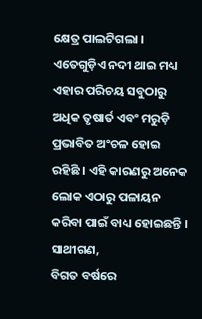କ୍ଷେତ୍ର ପାଲଟିଗଲା । ଏତେଗୁଡ଼ିଏ ନଦୀ ଥାଇ ମଧ୍ୟ ଏହାର ପରିଚୟ ସବୁଠାରୁ ଅଧିକ ତୃଷାର୍ତ ଏବଂ ମରୁଡ଼ି ପ୍ରଭାବିତ ଅଂଚଳ ହୋଇ ରହିଛି । ଏହି କାରଣରୁ ଅନେକ ଲୋକ ଏଠାରୁ ପଳାୟନ କରିବା ପାଇଁ ବାଧ୍ୟ ହୋଇଛନ୍ତି ।
ସାଥୀଗଣ,
ବିଗତ ବର୍ଷରେ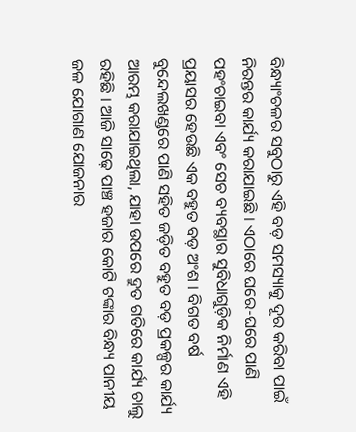ବିନ୍ଧ୍ୟାଂଚଳର ସବୁଠାରୁ ଏହି ବଡ଼ ସମସ୍ୟାକୁ ଦୂର କରିବା ପାଇଁ ନିରନ୍ତର କାର୍ଯ୍ୟ କରାଯାଇଛି । ଏଠାରେ ଘରେ-ଘରେ ପାଣି ପହଂଚାଇବା ଏବଂ ସେଚ ବ୍ୟବସ୍ଥାର ସୁବିଧାଗୁଡ଼ିକ ନିର୍ମାଣ ଏହି ପ୍ରୟାସର ହେଉଛି ଏକ ବହୁତ ବଡ଼ ଅଂଶ । ବିଗତ ବର୍ଷ ବୁନ୍ଦେଲଖଣ୍ଡରେ ପାଣି ସହିତ ଜଡ଼ିତ ବହୁତ ବଡ଼ ପ୍ରକଳ୍ପର କାର୍ଯ୍ୟ ଆରମ୍ଭ କରାଯାଇଥିଲା, ଯାହା ଉପରେ ଦ୍ରୁତ ଗତିରେ କାର୍ଯ୍ୟ ଚାଲୁ ରହିଛି । ଆଜି ସାଢ଼େ ପାଞ୍ଚ ହଜାର କୋଟି ଟଙ୍କାର ବିନ୍ଧ୍ୟ ପାନୀୟ ଜଳ ଯୋଗାଣ ଯୋଜନାର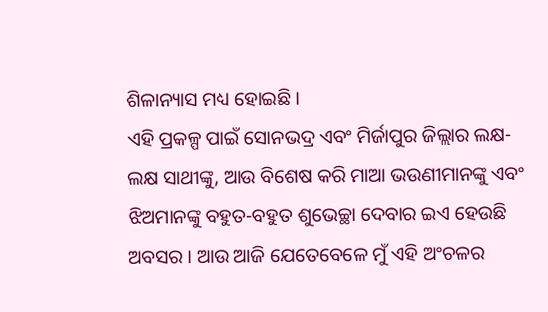ଶିଳାନ୍ୟାସ ମଧ୍ୟ ହୋଇଛି ।
ଏହି ପ୍ରକଳ୍ପ ପାଇଁ ସୋନଭଦ୍ର ଏବଂ ମିର୍ଜାପୁର ଜିଲ୍ଲାର ଲକ୍ଷ-ଲକ୍ଷ ସାଥୀଙ୍କୁ, ଆଉ ବିଶେଷ କରି ମାଆ ଭଉଣୀମାନଙ୍କୁ ଏବଂ ଝିଅମାନଙ୍କୁ ବହୁତ-ବହୁତ ଶୁଭେଚ୍ଛା ଦେବାର ଇଏ ହେଉଛି ଅବସର । ଆଉ ଆଜି ଯେତେବେଳେ ମୁଁ ଏହି ଅଂଚଳର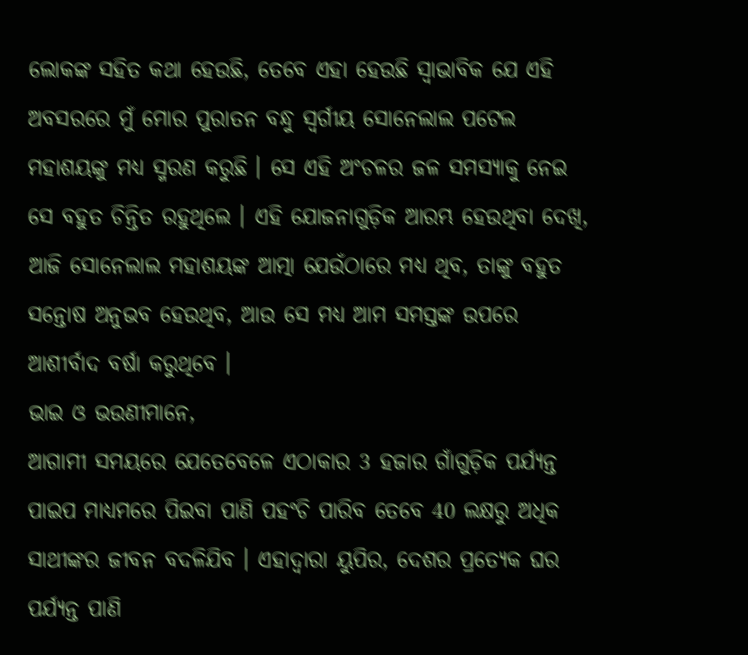ଲୋକଙ୍କ ସହିତ କଥା ହେଉଛି, ତେବେ ଏହା ହେଉଛି ସ୍ୱାଭାବିକ ଯେ ଏହି ଅବସରରେ ମୁଁ ମୋର ପୁରାତନ ବନ୍ଧୁ ସ୍ୱର୍ଗୀୟ ସୋନେଲାଲ ପଟେଲ ମହାଶୟଙ୍କୁ ମଧ୍ୟ ସ୍ମରଣ କରୁଛି । ସେ ଏହି ଅଂଚଳର ଜଳ ସମସ୍ୟାକୁ ନେଇ ସେ ବହୁତ ଚିନ୍ତିତ ରହୁଥିଲେ । ଏହି ଯୋଜନାଗୁଡ଼ିକ ଆରମ୍ଭ ହେଉଥିବା ଦେଖି, ଆଜି ସୋନେଲାଲ ମହାଶୟଙ୍କ ଆତ୍ମା ଯେଉଁଠାରେ ମଧ୍ୟ ଥିବ, ତାଙ୍କୁ ବହୁତ ସନ୍ତୋଷ ଅନୁଭବ ହେଉଥିବ, ଆଉ ସେ ମଧ୍ୟ ଆମ ସମସ୍ତଙ୍କ ଉପରେ ଆଶୀର୍ବାଦ ବର୍ଷା କରୁଥିବେ ।
ଭାଇ ଓ ଭଉଣୀମାନେ,
ଆଗାମୀ ସମୟରେ ଯେତେବେଳେ ଏଠାକାର 3 ହଜାର ଗାଁଗୁଡ଼ିକ ପର୍ଯ୍ୟନ୍ତ ପାଇପ ମାଧ୍ୟମରେ ପିଇବା ପାଣି ପହଂଚି ପାରିବ ତେବେ 40 ଲକ୍ଷରୁ ଅଧିକ ସାଥୀଙ୍କର ଜୀବନ ବଦଳିଯିବ । ଏହାଦ୍ୱାରା ୟୁପିର, ଦେଶର ପ୍ରତ୍ୟେକ ଘର ପର୍ଯ୍ୟନ୍ତ ପାଣି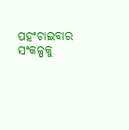ପହଂଚାଇବାର ସଂକଳ୍ପକୁ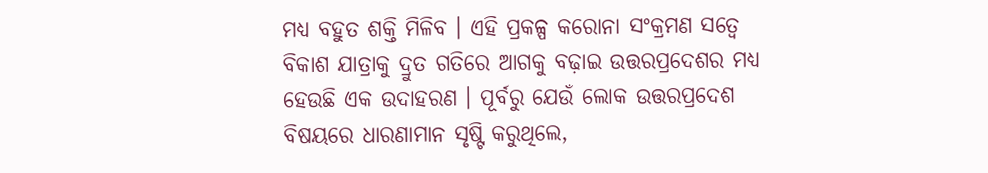ମଧ୍ୟ ବହୁତ ଶକ୍ତି ମିଳିବ । ଏହି ପ୍ରକଳ୍ପ କରୋନା ସଂକ୍ରମଣ ସତ୍ୱେ ବିକାଶ ଯାତ୍ରାକୁ ଦ୍ରୁତ ଗତିରେ ଆଗକୁ ବଢ଼ାଇ ଉତ୍ତରପ୍ରଦେଶର ମଧ୍ୟ ହେଉଛି ଏକ ଉଦାହରଣ । ପୂର୍ବରୁ ଯେଉଁ ଲୋକ ଉତ୍ତରପ୍ରଦେଶ ବିଷୟରେ ଧାରଣାମାନ ସୃଷ୍ଟି କରୁଥିଲେ,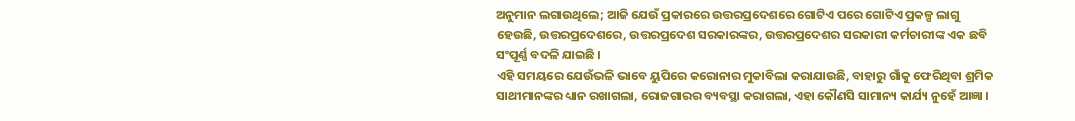ଅନୁମାନ ଲଗାଉଥିଲେ; ଆଜି ଯେଉଁ ପ୍ରକାରରେ ଉତ୍ତରପ୍ରଦେଶରେ ଗୋଟିଏ ପରେ ଗୋଟିଏ ପ୍ରକଳ୍ପ ଲାଗୁ ହେଉଛି, ଉତ୍ତରପ୍ରଦେଶରେ, ଉତ୍ତରପ୍ରଦେଶ ସରକାରଙ୍କର, ଉତ୍ତରପ୍ରଦେଶର ସରକାରୀ କର୍ମଚାରୀଙ୍କ ଏକ ଛବି ସଂପୂର୍ଣ୍ଣ ବଦଳି ଯାଇଛି ।
ଏହି ସମୟରେ ଯେଉଁଭଳି ଭାବେ ୟୁପିରେ କରୋନାର ମୁକାବିଲା କରାଯାଉଛି, ବାହାରୁ ଗାଁକୁ ଫେରିଥିବା ଶ୍ରମିକ ସାଥୀମାନଙ୍କର ଧ୍ୟାନ ରଖାଗଲା, ରୋଜଗାରର ବ୍ୟବସ୍ଥା କରାଗଲା, ଏହା କୌଣସି ସାମାନ୍ୟ କାର୍ଯ୍ୟ ନୁହେଁ ଆଜ୍ଞା ।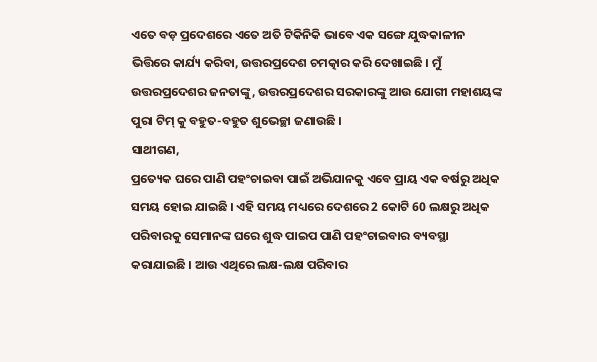ଏତେ ବଡ଼ ପ୍ରଦେଶରେ ଏତେ ଅତି ଟିକିନିକି ଭାବେ ଏକ ସଙ୍ଗେ ଯୁଦ୍ଧକାଳୀନ ଭିତ୍ତିରେ କାର୍ଯ୍ୟ କରିବା, ଉତ୍ତରପ୍ରଦେଶ ଚମତ୍କାର କରି ଦେଖାଇଛି । ମୁଁ ଉତ୍ତରପ୍ରଦେଶର ଜନତାଙ୍କୁ, ଉତ୍ତରପ୍ରଦେଶର ସରକାରଙ୍କୁ ଆଉ ଯୋଗୀ ମହାଶୟଙ୍କ ପୁରା ଟିମ୍ କୁ ବହୁତ-ବହୁତ ଶୁଭେଚ୍ଛା ଜଣାଉଛି ।
ସାଥୀଗଣ,
ପ୍ରତ୍ୟେକ ଘରେ ପାଣି ପହଂଚାଇବା ପାଇଁ ଅଭିଯାନକୁ ଏବେ ପ୍ରାୟ ଏକ ବର୍ଷରୁ ଅଧିକ ସମୟ ହୋଇ ଯାଇଛି । ଏହି ସମୟ ମଧ୍ୟରେ ଦେଶରେ 2 କୋଟି 60 ଲକ୍ଷରୁ ଅଧିକ ପରିବାରକୁ ସେମାନଙ୍କ ଘରେ ଶୁଦ୍ଧ ପାଇପ ପାଣି ପହଂଚାଇବାର ବ୍ୟବସ୍ଥା କରାଯାଇଛି । ଆଉ ଏଥିରେ ଲକ୍ଷ-ଲକ୍ଷ ପରିବାର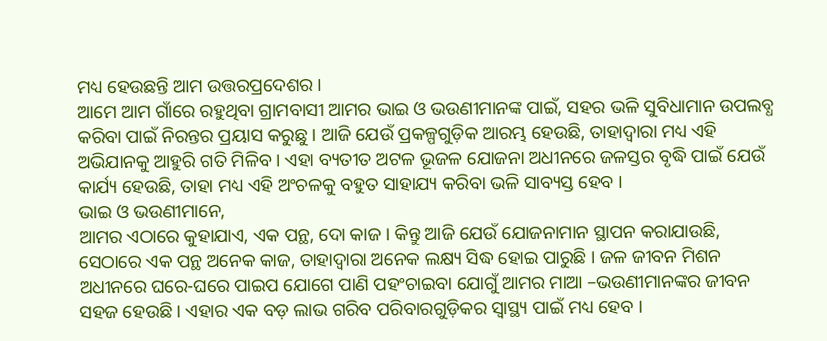ମଧ୍ୟ ହେଉଛନ୍ତି ଆମ ଉତ୍ତରପ୍ରଦେଶର ।
ଆମେ ଆମ ଗାଁରେ ରହୁଥିବା ଗ୍ରାମବାସୀ ଆମର ଭାଇ ଓ ଭଉଣୀମାନଙ୍କ ପାଇଁ, ସହର ଭଳି ସୁବିଧାମାନ ଉପଲବ୍ଧ କରିବା ପାଇଁ ନିରନ୍ତର ପ୍ରୟାସ କରୁଛୁ । ଆଜି ଯେଉଁ ପ୍ରକଳ୍ପଗୁଡ଼ିକ ଆରମ୍ଭ ହେଉଛି, ତାହାଦ୍ୱାରା ମଧ୍ୟ ଏହି ଅଭିଯାନକୁ ଆହୁରି ଗତି ମିଳିବ । ଏହା ବ୍ୟତୀତ ଅଟଳ ଭୂଜଳ ଯୋଜନା ଅଧୀନରେ ଜଳସ୍ତର ବୃଦ୍ଧି ପାଇଁ ଯେଉଁ କାର୍ଯ୍ୟ ହେଉଛି, ତାହା ମଧ୍ୟ ଏହି ଅଂଚଳକୁ ବହୁତ ସାହାଯ୍ୟ କରିବା ଭଳି ସାବ୍ୟସ୍ତ ହେବ ।
ଭାଇ ଓ ଭଉଣୀମାନେ,
ଆମର ଏଠାରେ କୁହାଯାଏ, ଏକ ପନ୍ଥ, ଦୋ କାଜ । କିନ୍ତୁ ଆଜି ଯେଉଁ ଯୋଜନାମାନ ସ୍ଥାପନ କରାଯାଉଛି, ସେଠାରେ ଏକ ପନ୍ଥ ଅନେକ କାଜ, ତାହାଦ୍ୱାରା ଅନେକ ଲକ୍ଷ୍ୟ ସିଦ୍ଧ ହୋଇ ପାରୁଛି । ଜଳ ଜୀବନ ମିଶନ ଅଧୀନରେ ଘରେ-ଘରେ ପାଇପ ଯୋଗେ ପାଣି ପହଂଚାଇବା ଯୋଗୁଁ ଆମର ମାଆ –ଭଉଣୀମାନଙ୍କର ଜୀବନ ସହଜ ହେଉଛି । ଏହାର ଏକ ବଡ଼ ଲାଭ ଗରିବ ପରିବାରଗୁଡ଼ିକର ସ୍ୱାସ୍ଥ୍ୟ ପାଇଁ ମଧ୍ୟ ହେବ ।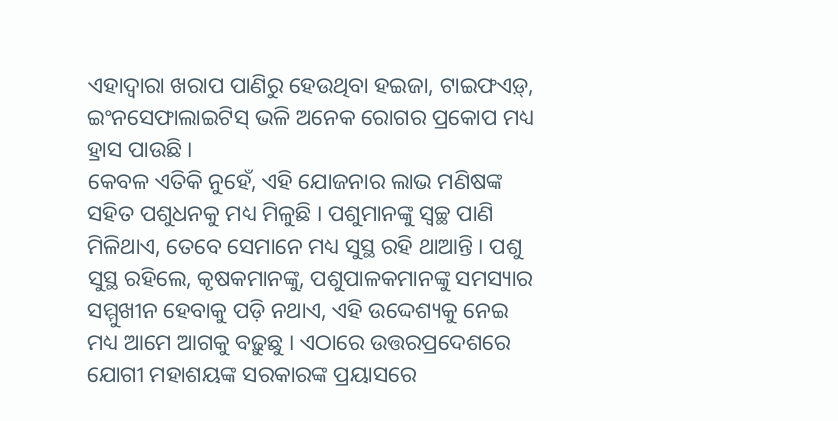ଏହାଦ୍ୱାରା ଖରାପ ପାଣିରୁ ହେଉଥିବା ହଇଜା, ଟାଇଫଏଡ଼୍, ଇଂନସେଫାଲାଇଟିସ୍ ଭଳି ଅନେକ ରୋଗର ପ୍ରକୋପ ମଧ୍ୟ ହ୍ରାସ ପାଉଛି ।
କେବଳ ଏତିକି ନୁହେଁ, ଏହି ଯୋଜନାର ଲାଭ ମଣିଷଙ୍କ ସହିତ ପଶୁଧନକୁ ମଧ୍ୟ ମିଳୁଛି । ପଶୁମାନଙ୍କୁ ସ୍ୱଚ୍ଛ ପାଣି ମିଳିଥାଏ, ତେବେ ସେମାନେ ମଧ୍ୟ ସୁସ୍ଥ ରହି ଥାଆନ୍ତି । ପଶୁ ସୁସ୍ଥ ରହିଲେ, କୃଷକମାନଙ୍କୁ, ପଶୁପାଳକମାନଙ୍କୁ ସମସ୍ୟାର ସମ୍ମୁଖୀନ ହେବାକୁ ପଡ଼ି ନଥାଏ, ଏହି ଉଦ୍ଦେଶ୍ୟକୁ ନେଇ ମଧ୍ୟ ଆମେ ଆଗକୁ ବଢ଼ୁଛୁ । ଏଠାରେ ଉତ୍ତରପ୍ରଦେଶରେ ଯୋଗୀ ମହାଶୟଙ୍କ ସରକାରଙ୍କ ପ୍ରୟାସରେ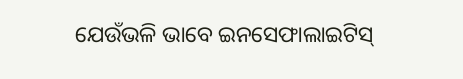ଯେଉଁଭଳି ଭାବେ ଇନସେଫାଲାଇଟିସ୍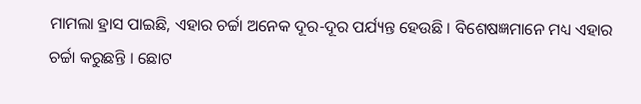ମାମଲା ହ୍ରାସ ପାଇଛି, ଏହାର ଚର୍ଚ୍ଚା ଅନେକ ଦୂର-ଦୂର ପର୍ଯ୍ୟନ୍ତ ହେଉଛି । ବିଶେଷଜ୍ଞମାନେ ମଧ୍ୟ ଏହାର ଚର୍ଚ୍ଚା କରୁଛନ୍ତି । ଛୋଟ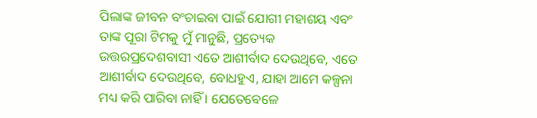ପିଲାଙ୍କ ଜୀବନ ବଂଚାଇବା ପାଇଁ ଯୋଗୀ ମହାଶୟ ଏବଂ ତାଙ୍କ ପୂରା ଟିମକୁ ମୁଁ ମାନୁଛି, ପ୍ରତ୍ୟେକ ଉତ୍ତରପ୍ରଦେଶବାସୀ ଏତେ ଆଶୀର୍ବାଦ ଦେଉଥିବେ, ଏତେ ଆଶୀର୍ବାଦ ଦେଉଥିବେ, ବୋଧହୁଏ, ଯାହା ଆମେ କଳ୍ପନା ମଧ୍ୟ କରି ପାରିବା ନାହିଁ । ଯେତେବେଳେ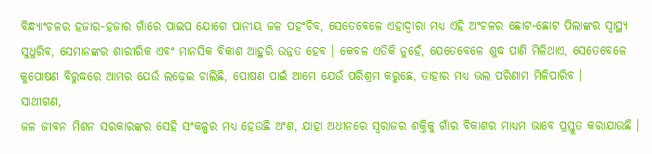ବିନ୍ଧ୍ୟାଂଚଳର ହଜାର-ହଜାର ଗାଁରେ ପାଇପ ଯୋଗେ ପାନୀୟ ଜଳ ପହଂଚିବ, ସେତେବେଳେ ଏହାଦ୍ୱାରା ମଧ୍ୟ ଏହି ଅଂଚଳର ଛୋଟ-ଛୋଟ ପିଲାଙ୍କର ସ୍ୱାସ୍ଥ୍ୟ ସୁଧୁରିବ, ସେମାନଙ୍କର ଶାରୀରିକ ଏବଂ ମାନସିକ ବିକାଶ ଆହୁରି ଉନ୍ନତ ହେବ । କେବଳ ଏତିକି ନୁହେଁ, ଯେତେବେଳେ ଶୁଦ୍ଧ ପାଣି ମିଳିଥାଏ, ସେତେବେଳେ କୁପୋଷଣ ବିରୁଦ୍ଧରେ ଆମର ଯେଉଁ ଲଢ଼େଇ ଚାଲିଛି, ପୋଷଣ ପାଇଁ ଆମେ ଯେଉଁ ପରିଶ୍ରମ କରୁଛେ, ତାହାର ମଧ୍ୟ ଭଲ ପରିଣାମ ମିଳିପାରିବ ।
ସାଥୀଗଣ,
ଜଳ ଜୀବନ ମିଶନ ସରକାରଙ୍କର ସେହି ସଂକଳ୍ପର ମଧ୍ୟ ହେଉଛି ଅଂଶ, ଯାହା ଅଧୀନରେ ସ୍ୱରାଜର ଶକ୍ତିକୁ ଗାଁର ବିକାଶର ମାଧ୍ୟମ ଭାବେ ପ୍ରସ୍ତୁତ କରାଯାଉଛି ।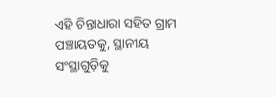ଏହି ଚିନ୍ତାଧାରା ସହିତ ଗ୍ରାମ ପଞ୍ଚାୟତକୁ, ସ୍ଥାନୀୟ ସଂସ୍ଥାଗୁଡ଼ିକୁ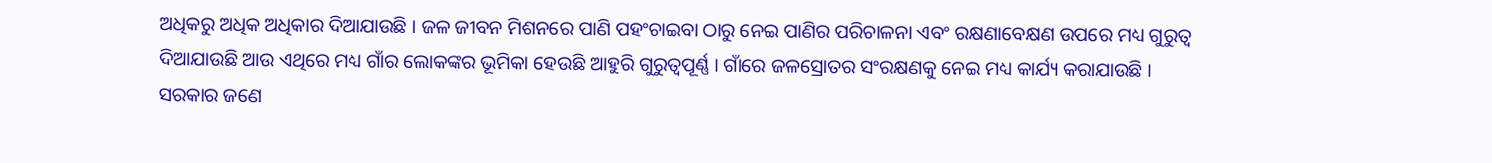ଅଧିକରୁ ଅଧିକ ଅଧିକାର ଦିଆଯାଉଛି । ଜଳ ଜୀବନ ମିଶନରେ ପାଣି ପହଂଚାଇବା ଠାରୁ ନେଇ ପାଣିର ପରିଚାଳନା ଏବଂ ରକ୍ଷଣାବେକ୍ଷଣ ଉପରେ ମଧ୍ୟ ଗୁରୁତ୍ୱ ଦିଆଯାଉଛି ଆଉ ଏଥିରେ ମଧ୍ୟ ଗାଁର ଲୋକଙ୍କର ଭୂମିକା ହେଉଛି ଆହୁରି ଗୁରୁତ୍ୱପୂର୍ଣ୍ଣ । ଗାଁରେ ଜଳସ୍ରୋତର ସଂରକ୍ଷଣକୁ ନେଇ ମଧ୍ୟ କାର୍ଯ୍ୟ କରାଯାଉଛି ।
ସରକାର ଜଣେ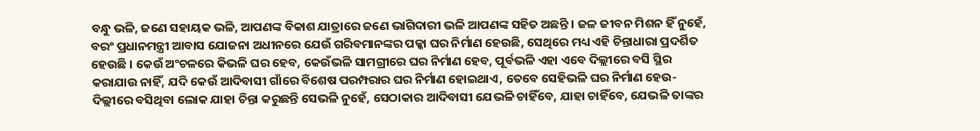ବନ୍ଧୁ ଭଳି, ଜଣେ ସହାୟକ ଭଳି, ଆପଣଙ୍କ ବିକାଶ ଯାତ୍ରାରେ ଜଣେ ଭାଗିଦାରୀ ଭଳି ଆପଣଙ୍କ ସହିତ ଅଛନ୍ତି । ଜଳ ଜୀବନ ମିଶନ ହିଁ ନୁହେଁ, ବରଂ ପ୍ରଧାନମନ୍ତ୍ରୀ ଆବାସ ଯୋଜନା ଅଧୀନରେ ଯେଉଁ ଗରିବମାନଙ୍କର ପକ୍କା ଘର ନିର୍ମାଣ ହେଉଛି, ସେଥିରେ ମଧ୍ୟ ଏହି ଚିନ୍ତାଧାରା ପ୍ରଦର୍ଶିତ ହେଉଛି । କେଉଁ ଅଂଚଳରେ କିଭଳି ଘର ହେବ, କେଉଁଭଳି ସାମଗ୍ରୀରେ ଘର ନିର୍ମାଣ ହେବ, ପୂର୍ବଭଳି ଏହା ଏବେ ଦିଲ୍ଲୀରେ ବସି ସ୍ଥିର କରାଯାଉ ନାହିଁ, ଯଦି କେଉଁ ଆଦିବାସୀ ଗାଁରେ ବିଶେଷ ପରମ୍ପରାର ଘର ନିର୍ମାଣ ହୋଇଥାଏ, ତେବେ ସେହିଭଳି ଘର ନିର୍ମାଣ ହେଉ- ଦିଲ୍ଲୀରେ ବସିଥିବା ଲୋକ ଯାହା ଚିନ୍ତା କରୁଛନ୍ତି ସେଭଳି ନୁହେଁ, ସେଠାକାର ଆଦିବାସୀ ଯେଭଳି ଚାହିଁବେ, ଯାହା ଚାହିଁବେ, ଯେଭଳି ତାଙ୍କର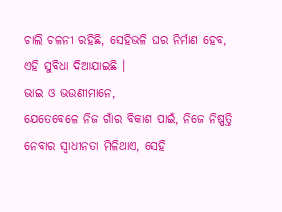ଚାଲି ଚଳନୀ ରହିଛି, ସେହିଭଳି ଘର ନିର୍ମାଣ ହେବ, ଏହି ସୁବିଧା ଦିଆଯାଇଛି ।
ଭାଇ ଓ ଭଉଣୀମାନେ,
ଯେତେବେଳେ ନିଜ ଗାଁର ବିକାଶ ପାଇଁ, ନିଜେ ନିଷ୍ପତ୍ତି ନେବାର ସ୍ୱାଧୀନତା ମିଳିଥାଏ, ସେହି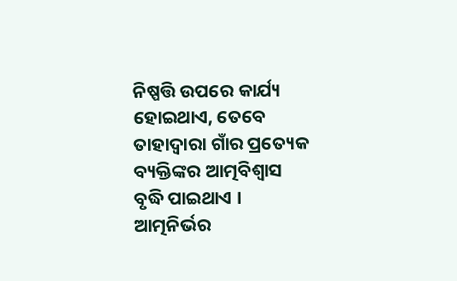ନିଷ୍ପତ୍ତି ଉପରେ କାର୍ଯ୍ୟ ହୋଇଥାଏ, ତେବେ ତାହାଦ୍ୱାରା ଗାଁର ପ୍ରତ୍ୟେକ ବ୍ୟକ୍ତିଙ୍କର ଆତ୍ମବିଶ୍ୱାସ ବୃଦ୍ଧି ପାଇଥାଏ । ଆତ୍ମନିର୍ଭର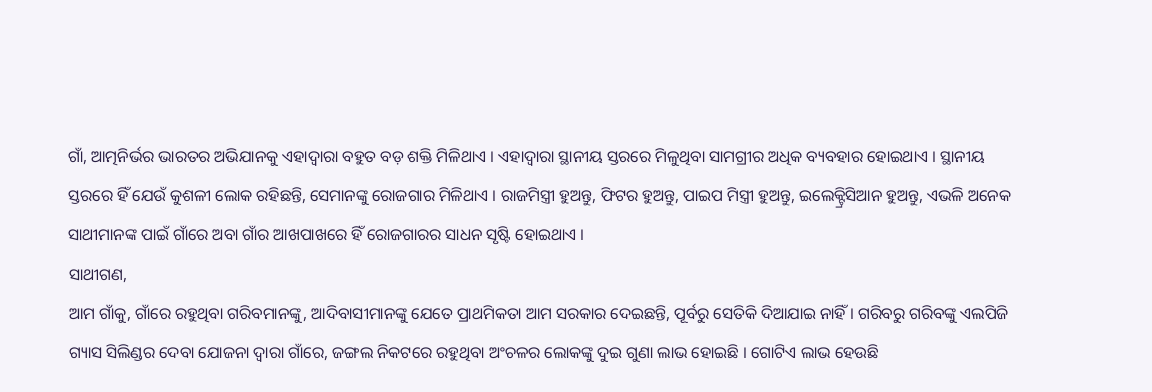ଗାଁ, ଆତ୍ମନିର୍ଭର ଭାରତର ଅଭିଯାନକୁ ଏହାଦ୍ୱାରା ବହୁତ ବଡ଼ ଶକ୍ତି ମିଳିଥାଏ । ଏହାଦ୍ୱାରା ସ୍ଥାନୀୟ ସ୍ତରରେ ମିଳୁଥିବା ସାମଗ୍ରୀର ଅଧିକ ବ୍ୟବହାର ହୋଇଥାଏ । ସ୍ଥାନୀୟ ସ୍ତରରେ ହିଁ ଯେଉଁ କୁଶଳୀ ଲୋକ ରହିଛନ୍ତି, ସେମାନଙ୍କୁ ରୋଜଗାର ମିଳିଥାଏ । ରାଜମିସ୍ତ୍ରୀ ହୁଅନ୍ତୁ, ଫିଟର ହୁଅନ୍ତୁ, ପାଇପ ମିସ୍ତ୍ରୀ ହୁଅନ୍ତୁ, ଇଲେକ୍ଟ୍ରିସିଆନ ହୁଅନ୍ତୁ, ଏଭଳି ଅନେକ ସାଥୀମାନଙ୍କ ପାଇଁ ଗାଁରେ ଅବା ଗାଁର ଆଖପାଖରେ ହିଁ ରୋଜଗାରର ସାଧନ ସୃଷ୍ଟି ହୋଇଥାଏ ।
ସାଥୀଗଣ,
ଆମ ଗାଁକୁ, ଗାଁରେ ରହୁଥିବା ଗରିବମାନଙ୍କୁ, ଆଦିବାସୀମାନଙ୍କୁ ଯେତେ ପ୍ରାଥମିକତା ଆମ ସରକାର ଦେଇଛନ୍ତି, ପୂର୍ବରୁ ସେତିକି ଦିଆଯାଇ ନାହିଁ । ଗରିବରୁ ଗରିବଙ୍କୁ ଏଲପିଜି ଗ୍ୟାସ ସିଲିଣ୍ଡର ଦେବା ଯୋଜନା ଦ୍ୱାରା ଗାଁରେ, ଜଙ୍ଗଲ ନିକଟରେ ରହୁଥିବା ଅଂଚଳର ଲୋକଙ୍କୁ ଦୁଇ ଗୁଣା ଲାଭ ହୋଇଛି । ଗୋଟିଏ ଲାଭ ହେଉଛି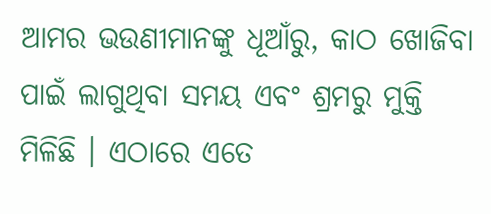ଆମର ଭଉଣୀମାନଙ୍କୁ ଧୂଆଁରୁ, କାଠ ଖୋଜିବା ପାଇଁ ଲାଗୁଥିବା ସମୟ ଏବଂ ଶ୍ରମରୁ ମୁକ୍ତି ମିଳିଛି । ଏଠାରେ ଏତେ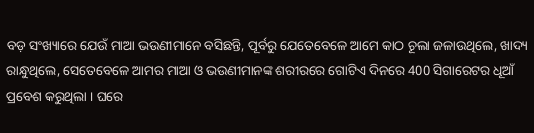ବଡ଼ ସଂଖ୍ୟାରେ ଯେଉଁ ମାଆ ଭଉଣୀମାନେ ବସିଛନ୍ତି, ପୂର୍ବରୁ ଯେତେବେଳେ ଆମେ କାଠ ଚୂଲା ଜଳାଉଥିଲେ, ଖାଦ୍ୟ ରାନ୍ଧୁଥିଲେ, ସେତେବେଳେ ଆମର ମାଆ ଓ ଭଉଣୀମାନଙ୍କ ଶରୀରରେ ଗୋଟିଏ ଦିନରେ 400 ସିଗାରେଟର ଧୂଆଁ ପ୍ରବେଶ କରୁଥିଲା । ଘରେ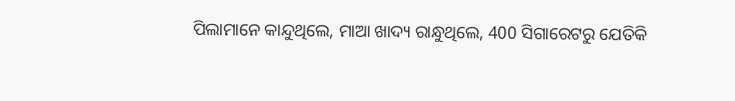ପିଲାମାନେ କାନ୍ଦୁଥିଲେ, ମାଆ ଖାଦ୍ୟ ରାନ୍ଧୁଥିଲେ, 400 ସିଗାରେଟରୁ ଯେତିକି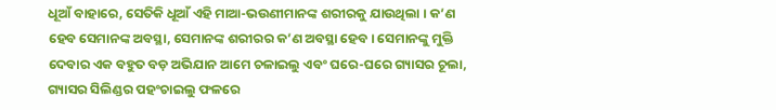ଧୂଆଁ ବାହାରେ, ସେତିକି ଧୂଆଁ ଏହି ମାଆ-ଭଉଣୀମାନଙ୍କ ଶରୀରକୁ ଯାଉଥିଲା । କ’ଣ ହେବ ସେମାନଙ୍କ ଅବସ୍ଥା, ସେମାନଙ୍କ ଶରୀରର କ’ଣ ଅବସ୍ଥା ହେବ । ସେମାନଙ୍କୁ ମୁକ୍ତି ଦେବାର ଏକ ବହୁତ ବଡ଼ ଅଭିଯାନ ଆମେ ଚଳାଇଲୁ ଏବଂ ଘରେ-ଘରେ ଗ୍ୟାସର ଚୂଲା, ଗ୍ୟାସର ସିଲିଣ୍ଡର ପହଂଚାଇଲୁ ଫଳରେ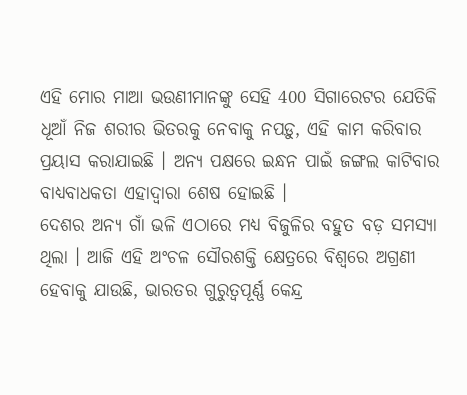ଏହି ମୋର ମାଆ ଭଉଣୀମାନଙ୍କୁ ସେହି 400 ସିଗାରେଟର ଯେତିକି ଧୂଆଁ ନିଜ ଶରୀର ଭିତରକୁ ନେବାକୁ ନପଡ଼ୁ, ଏହି କାମ କରିବାର ପ୍ରୟାସ କରାଯାଇଛି । ଅନ୍ୟ ପକ୍ଷରେ ଇନ୍ଧନ ପାଇଁ ଜଙ୍ଗଲ କାଟିବାର ବାଧ୍ୟବାଧକତା ଏହାଦ୍ୱାରା ଶେଷ ହୋଇଛି ।
ଦେଶର ଅନ୍ୟ ଗାଁ ଭଳି ଏଠାରେ ମଧ୍ୟ ବିଜୁଳିର ବହୁତ ବଡ଼ ସମସ୍ୟା ଥିଲା । ଆଜି ଏହି ଅଂଚଳ ସୌରଶକ୍ତି କ୍ଷେତ୍ରରେ ବିଶ୍ୱରେ ଅଗ୍ରଣୀ ହେବାକୁ ଯାଉଛି, ଭାରତର ଗୁରୁତ୍ୱପୂର୍ଣ୍ଣ କେନ୍ଦ୍ର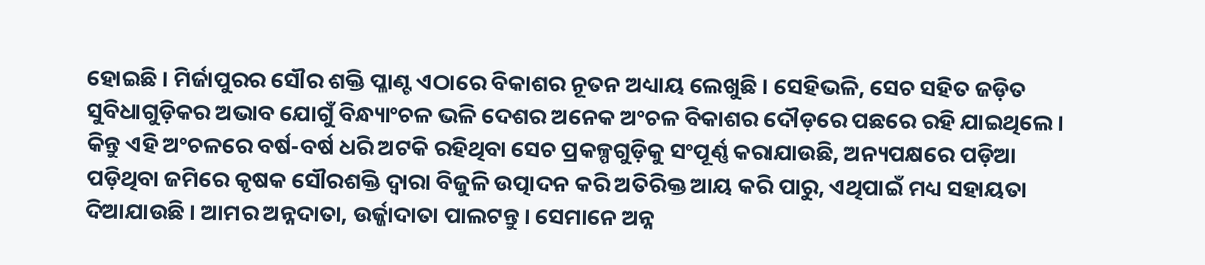ହୋଇଛି । ମିର୍ଜାପୁରର ସୌର ଶକ୍ତି ପ୍ଳାଣ୍ଟ ଏଠାରେ ବିକାଶର ନୂତନ ଅଧ୍ୟାୟ ଲେଖୁଛି । ସେହିଭଳି, ସେଚ ସହିତ ଜଡ଼ିତ ସୁବିଧାଗୁଡ଼ିକର ଅଭାବ ଯୋଗୁଁ ବିନ୍ଧ୍ୟାଂଚଳ ଭଳି ଦେଶର ଅନେକ ଅଂଚଳ ବିକାଶର ଦୌଡ଼ରେ ପଛରେ ରହି ଯାଇଥିଲେ । କିନ୍ତୁ ଏହି ଅଂଚଳରେ ବର୍ଷ-ବର୍ଷ ଧରି ଅଟକି ରହିଥିବା ସେଚ ପ୍ରକଳ୍ପଗୁଡ଼ିକୁ ସଂପୂର୍ଣ୍ଣ କରାଯାଉଛି, ଅନ୍ୟପକ୍ଷରେ ପଡ଼ିଆ ପଡ଼ିଥିବା ଜମିରେ କୃଷକ ସୌରଶକ୍ତି ଦ୍ୱାରା ବିଜୁଳି ଉତ୍ପାଦନ କରି ଅତିରିକ୍ତ ଆୟ କରି ପାରୁ, ଏଥିପାଇଁ ମଧ୍ୟ ସହାୟତା ଦିଆଯାଉଛି । ଆମର ଅନ୍ନଦାତା, ଉର୍ଜ୍ଜାଦାତା ପାଲଟନ୍ତୁ । ସେମାନେ ଅନ୍ନ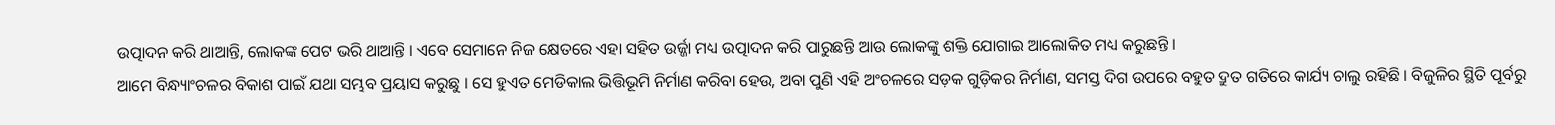ଉତ୍ପାଦନ କରି ଥାଆନ୍ତି, ଲୋକଙ୍କ ପେଟ ଭରି ଥାଆନ୍ତି । ଏବେ ସେମାନେ ନିଜ କ୍ଷେତରେ ଏହା ସହିତ ଉର୍ଜ୍ଜା ମଧ୍ୟ ଉତ୍ପାଦନ କରି ପାରୁଛନ୍ତି ଆଉ ଲୋକଙ୍କୁ ଶକ୍ତି ଯୋଗାଇ ଆଲୋକିତ ମଧ୍ୟ କରୁଛନ୍ତି ।
ଆମେ ବିନ୍ଧ୍ୟାଂଚଳର ବିକାଶ ପାଇଁ ଯଥା ସମ୍ଭବ ପ୍ରୟାସ କରୁଛୁ । ସେ ହୁଏତ ମେଡିକାଲ ଭିତ୍ତିଭୂମି ନିର୍ମାଣ କରିବା ହେଉ, ଅବା ପୁଣି ଏହି ଅଂଚଳରେ ସଡ଼କ ଗୁଡ଼ିକର ନିର୍ମାଣ, ସମସ୍ତ ଦିଗ ଉପରେ ବହୁତ ଦ୍ରୁତ ଗତିରେ କାର୍ଯ୍ୟ ଚାଲୁ ରହିଛି । ବିଜୁଳିର ସ୍ଥିତି ପୂର୍ବରୁ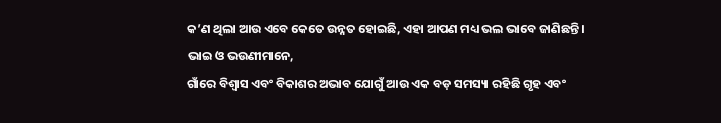କ’ଣ ଥିଲା ଆଉ ଏବେ କେତେ ଉନ୍ନତ ହୋଇଛି, ଏହା ଆପଣ ମଧ୍ୟ ଭଲ ଭାବେ ଜାଣିଛନ୍ତି ।
ଭାଇ ଓ ଭଉଣୀମାନେ,
ଗାଁରେ ବିଶ୍ୱାସ ଏବଂ ବିକାଶର ଅଭାବ ଯୋଗୁଁ ଆଉ ଏକ ବଡ଼ ସମସ୍ୟା ରହିଛି ଗୃହ ଏବଂ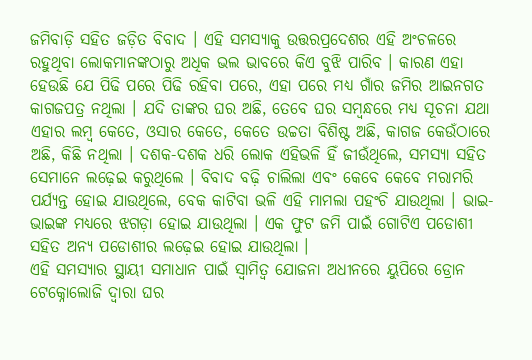ଜମିବାଡ଼ି ସହିତ ଜଡ଼ିତ ବିବାଦ । ଏହି ସମସ୍ୟାକୁ ଉତ୍ତରପ୍ରଦେଶର ଏହି ଅଂଚଳରେ ରହୁଥିବା ଲୋକମାନଙ୍କଠାରୁ ଅଧିକ ଭଲ ଭାବରେ କିଏ ବୁଝି ପାରିବ । କାରଣ ଏହା ହେଉଛି ଯେ ପିଢି ପରେ ପିଢି ରହିବା ପରେ, ଏହା ପରେ ମଧ୍ୟ ଗାଁର ଜମିର ଆଇନଗତ କାଗଜପତ୍ର ନଥିଲା । ଯଦି ତାଙ୍କର ଘର ଅଛି, ତେବେ ଘର ସମ୍ବନ୍ଧରେ ମଧ୍ୟ ସୂଚନା ଯଥା ଏହାର ଲମ୍ବ କେତେ, ଓସାର କେତେ, କେତେ ଉଚ୍ଚତା ବିଶିଷ୍ଟ ଅଛି, କାଗଜ କେଉଁଠାରେ ଅଛି, କିଛି ନଥିଲା । ଦଶକ-ଦଶକ ଧରି ଲୋକ ଏହିଭଳି ହିଁ ଜୀଉଁଥିଲେ, ସମସ୍ୟା ସହିତ ସେମାନେ ଲଢ଼େଇ କରୁଥିଲେ । ବିବାଦ ବଢ଼ି ଚାଲିଲା ଏବଂ କେବେ କେବେ ମରାମରି ପର୍ଯ୍ୟନ୍ତ ହୋଇ ଯାଉଥିଲେ, ବେକ କାଟିବା ଭଳି ଏହି ମାମଲା ପହଂଚି ଯାଉଥିଲା । ଭାଇ- ଭାଇଙ୍କ ମଧ୍ୟରେ ଝଗଡ଼ା ହୋଇ ଯାଉଥିଲା । ଏକ ଫୁଟ ଜମି ପାଇଁ ଗୋଟିଏ ପଡୋଶୀ ସହିତ ଅନ୍ୟ ପଡୋଶୀର ଲଢ଼େଇ ହୋଇ ଯାଉଥିଲା ।
ଏହି ସମସ୍ୟାର ସ୍ଥାୟୀ ସମାଧାନ ପାଇଁ ସ୍ୱାମିତ୍ୱ ଯୋଜନା ଅଧୀନରେ ୟୁପିରେ ଡ୍ରୋନ ଟେକ୍ନୋଲୋଜି ଦ୍ୱାରା ଘର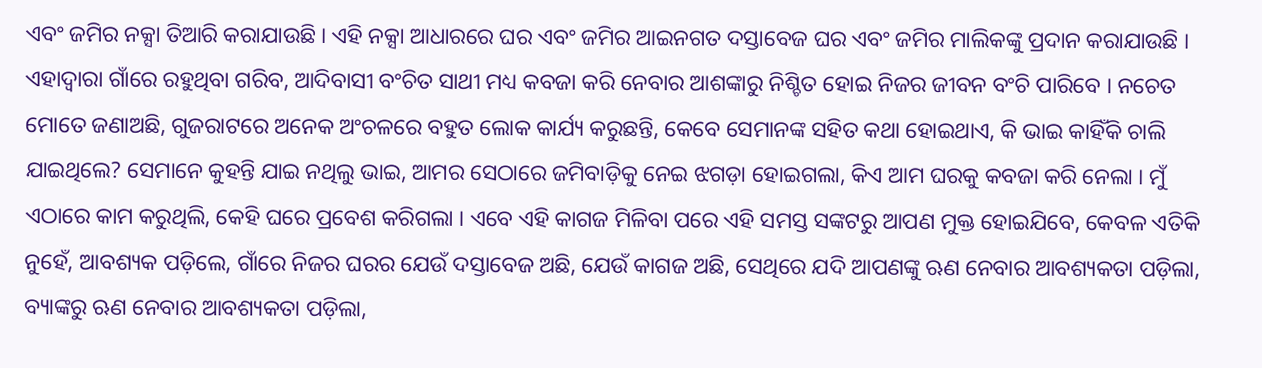ଏବଂ ଜମିର ନକ୍ସା ତିଆରି କରାଯାଉଛି । ଏହି ନକ୍ସା ଆଧାରରେ ଘର ଏବଂ ଜମିର ଆଇନଗତ ଦସ୍ତାବେଜ ଘର ଏବଂ ଜମିର ମାଲିକଙ୍କୁ ପ୍ରଦାନ କରାଯାଉଛି । ଏହାଦ୍ୱାରା ଗାଁରେ ରହୁଥିବା ଗରିବ, ଆଦିବାସୀ ବଂଚିତ ସାଥୀ ମଧ୍ୟ କବଜା କରି ନେବାର ଆଶଙ୍କାରୁ ନିଶ୍ଚିତ ହୋଇ ନିଜର ଜୀବନ ବଂଚି ପାରିବେ । ନଚେତ ମୋତେ ଜଣାଅଛି, ଗୁଜରାଟରେ ଅନେକ ଅଂଚଳରେ ବହୁତ ଲୋକ କାର୍ଯ୍ୟ କରୁଛନ୍ତି, କେବେ ସେମାନଙ୍କ ସହିତ କଥା ହୋଇଥାଏ, କି ଭାଇ କାହିଁକି ଚାଲି ଯାଇଥିଲେ? ସେମାନେ କୁହନ୍ତି ଯାଇ ନଥିଲୁ ଭାଇ, ଆମର ସେଠାରେ ଜମିବାଡ଼ିକୁ ନେଇ ଝଗଡ଼ା ହୋଇଗଲା, କିଏ ଆମ ଘରକୁ କବଜା କରି ନେଲା । ମୁଁ ଏଠାରେ କାମ କରୁଥିଲି, କେହି ଘରେ ପ୍ରବେଶ କରିଗଲା । ଏବେ ଏହି କାଗଜ ମିଳିବା ପରେ ଏହି ସମସ୍ତ ସଙ୍କଟରୁ ଆପଣ ମୁକ୍ତ ହୋଇଯିବେ, କେବଳ ଏତିକି ନୁହେଁ, ଆବଶ୍ୟକ ପଡ଼ିଲେ, ଗାଁରେ ନିଜର ଘରର ଯେଉଁ ଦସ୍ତାବେଜ ଅଛି, ଯେଉଁ କାଗଜ ଅଛି, ସେଥିରେ ଯଦି ଆପଣଙ୍କୁ ଋଣ ନେବାର ଆବଶ୍ୟକତା ପଡ଼ିଲା, ବ୍ୟାଙ୍କରୁ ଋଣ ନେବାର ଆବଶ୍ୟକତା ପଡ଼ିଲା,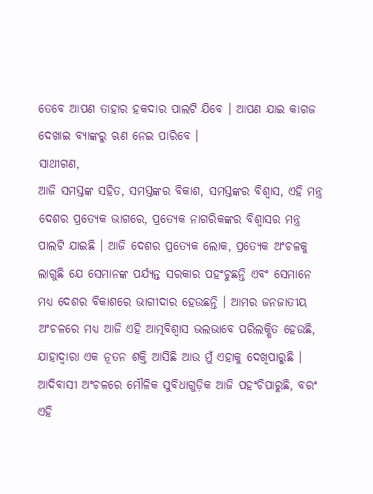ତେବେ ଆପଣ ତାହାର ହକଦାର ପାଲଟି ଯିବେ । ଆପଣ ଯାଇ କାଗଜ ଦେଖାଇ ବ୍ୟାଙ୍କରୁ ଋଣ ନେଇ ପାରିବେ ।
ସାଥୀଗଣ,
ଆଜି ସମସ୍ତଙ୍କ ସହିତ, ସମସ୍ତଙ୍କର ବିକାଶ, ସମସ୍ତଙ୍କର ବିଶ୍ୱାସ, ଏହି ମନ୍ତ୍ର ଦେଶର ପ୍ରତ୍ୟେକ ଭାଗରେ, ପ୍ରତ୍ୟେକ ନାଗରିକଙ୍କର ବିଶ୍ୱାସର ମନ୍ତ୍ର ପାଲଟି ଯାଇଛି । ଆଜି ଦେଶର ପ୍ରତ୍ୟେକ ଲୋକ, ପ୍ରତ୍ୟେକ ଅଂଚଳକୁ ଲାଗୁଛି ଯେ ସେମାନଙ୍କ ପର୍ଯ୍ୟନ୍ତ ସରକାର ପହଂଚୁଛନ୍ତି ଏବଂ ସେମାନେ ମଧ୍ୟ ଦେଶର ବିକାଶରେ ଭାଗୀଦାର ହେଉଛନ୍ତି । ଆମର ଜନଜାତୀୟ ଅଂଚଳରେ ମଧ୍ୟ ଆଜି ଏହି ଆତ୍ମବିଶ୍ୱାସ ଭଲଭାବେ ପରିଲକ୍ଷିତ ହେଉଛି, ଯାହାଦ୍ୱାରା ଏକ ନୂତନ ଶକ୍ତି ଆସିଛି ଆଉ ମୁଁ ଏହାକୁ ଦେଖିପାରୁଛି । ଆଦିବାସୀ ଅଂଚଳରେ ମୌଳିକ ସୁବିଧାଗୁଡ଼ିକ ଆଜି ପହଂଚିପାରୁଛି, ବରଂ ଏହି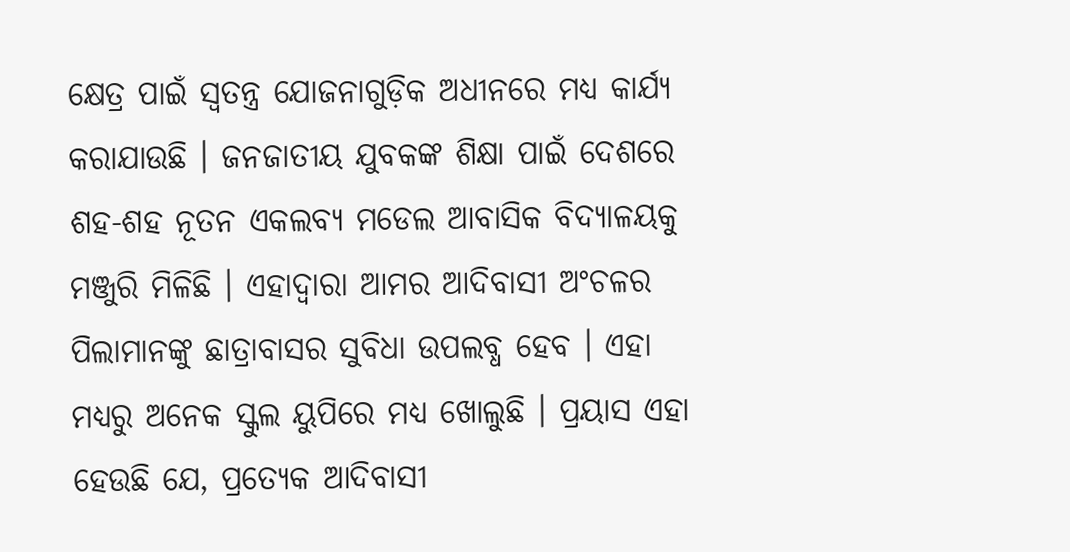କ୍ଷେତ୍ର ପାଇଁ ସ୍ୱତନ୍ତ୍ର ଯୋଜନାଗୁଡ଼ିକ ଅଧୀନରେ ମଧ୍ୟ କାର୍ଯ୍ୟ କରାଯାଉଛି । ଜନଜାତୀୟ ଯୁବକଙ୍କ ଶିକ୍ଷା ପାଇଁ ଦେଶରେ ଶହ-ଶହ ନୂତନ ଏକଲବ୍ୟ ମଡେଲ ଆବାସିକ ବିଦ୍ୟାଳୟକୁ ମଞ୍ଜୁରି ମିଳିଛି । ଏହାଦ୍ୱାରା ଆମର ଆଦିବାସୀ ଅଂଚଳର ପିଲାମାନଙ୍କୁ ଛାତ୍ରାବାସର ସୁବିଧା ଉପଲବ୍ଧ ହେବ । ଏହା ମଧ୍ୟରୁ ଅନେକ ସ୍କୁଲ ୟୁପିରେ ମଧ୍ୟ ଖୋଲୁଛି । ପ୍ରୟାସ ଏହା ହେଉଛି ଯେ, ପ୍ରତ୍ୟେକ ଆଦିବାସୀ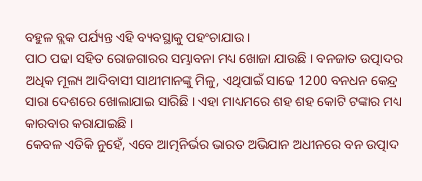ବହୁଳ ବ୍ଲକ ପର୍ଯ୍ୟନ୍ତ ଏହି ବ୍ୟବସ୍ଥାକୁ ପହଂଚାଯାଉ ।
ପାଠ ପଢା ସହିତ ରୋଜଗାରର ସମ୍ଭାବନା ମଧ୍ୟ ଖୋଜା ଯାଉଛି । ବନଜାତ ଉତ୍ପାଦର ଅଧିକ ମୂଲ୍ୟ ଆଦିବାସୀ ସାଥୀମାନଙ୍କୁ ମିଳୁ, ଏଥିପାଇଁ ସାଢେ 1200 ବନଧନ କେନ୍ଦ୍ର ସାରା ଦେଶରେ ଖୋଲାଯାଇ ସାରିଛି । ଏହା ମାଧ୍ୟମରେ ଶହ ଶହ କୋଟି ଟଙ୍କାର ମଧ୍ୟ କାରବାର କରାଯାଇଛି ।
କେବଳ ଏତିକି ନୁହେଁ, ଏବେ ଆତ୍ମନିର୍ଭର ଭାରତ ଅଭିଯାନ ଅଧୀନରେ ବନ ଉତ୍ପାଦ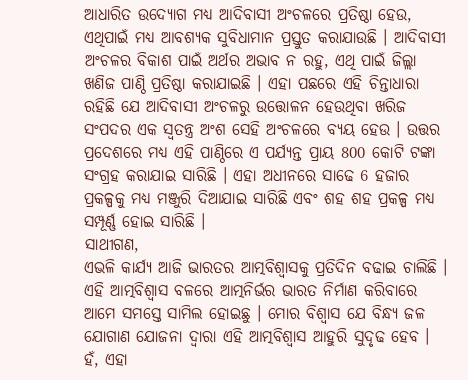ଆଧାରିତ ଉଦ୍ୟୋଗ ମଧ୍ୟ ଆଦିବାସୀ ଅଂଚଳରେ ପ୍ରତିଷ୍ଠା ହେଉ, ଏଥିପାଇଁ ମଧ୍ୟ ଆବଶ୍ୟକ ସୁବିଧାମାନ ପ୍ରସ୍ତୁତ କରାଯାଉଛି । ଆଦିବାସୀ ଅଂଚଳର ବିକାଶ ପାଇଁ ଅର୍ଥର ଅଭାବ ନ ରହୁ, ଏଥି ପାଇଁ ଜିଲ୍ଲା ଖଣିଜ ପାଣ୍ଠି ପ୍ରତିଷ୍ଠା କରାଯାଇଛି । ଏହା ପଛରେ ଏହି ଚିନ୍ତାଧାରା ରହିଛି ଯେ ଆଦିବାସୀ ଅଂଚଳରୁ ଉତ୍ତୋଳନ ହେଉଥିବା ଖରିଜ ସଂପଦର ଏକ ସ୍ୱତନ୍ତ୍ର ଅଂଶ ସେହି ଅଂଚଳରେ ବ୍ୟୟ ହେଉ । ଉତ୍ତର ପ୍ରଦେଶରେ ମଧ୍ୟ ଏହି ପାଣ୍ଠିରେ ଏ ପର୍ଯ୍ୟନ୍ତ ପ୍ରାୟ 800 କୋଟି ଟଙ୍କା ସଂଗ୍ରହ କରାଯାଇ ସାରିଛି । ଏହା ଅଧୀନରେ ସାଢେ 6 ହଜାର ପ୍ରକଳ୍ପକୁ ମଧ୍ୟ ମଞ୍ଜୁରି ଦିଆଯାଇ ସାରିଛି ଏବଂ ଶହ ଶହ ପ୍ରକଳ୍ପ ମଧ୍ୟ ସମ୍ପୂର୍ଣ୍ଣ ହୋଇ ସାରିଛି ।
ସାଥୀଗଣ,
ଏଭଳି କାର୍ଯ୍ୟ ଆଜି ଭାରତର ଆତ୍ମବିଶ୍ୱାସକୁ ପ୍ରତିଦିନ ବଢାଇ ଚାଲିଛି । ଏହି ଆତ୍ମବିଶ୍ୱାସ ବଳରେ ଆତ୍ମନିର୍ଭର ଭାରତ ନିର୍ମାଣ କରିବାରେ ଆମେ ସମସ୍ତେ ସାମିଲ ହୋଇଛୁ । ମୋର ବିଶ୍ୱାସ ଯେ ବିନ୍ଧ୍ୟ ଜଳ ଯୋଗାଣ ଯୋଜନା ଦ୍ୱାରା ଏହି ଆତ୍ମବିଶ୍ୱାସ ଆହୁରି ସୁଦୃଢ ହେବ ।
ହଁ, ଏହା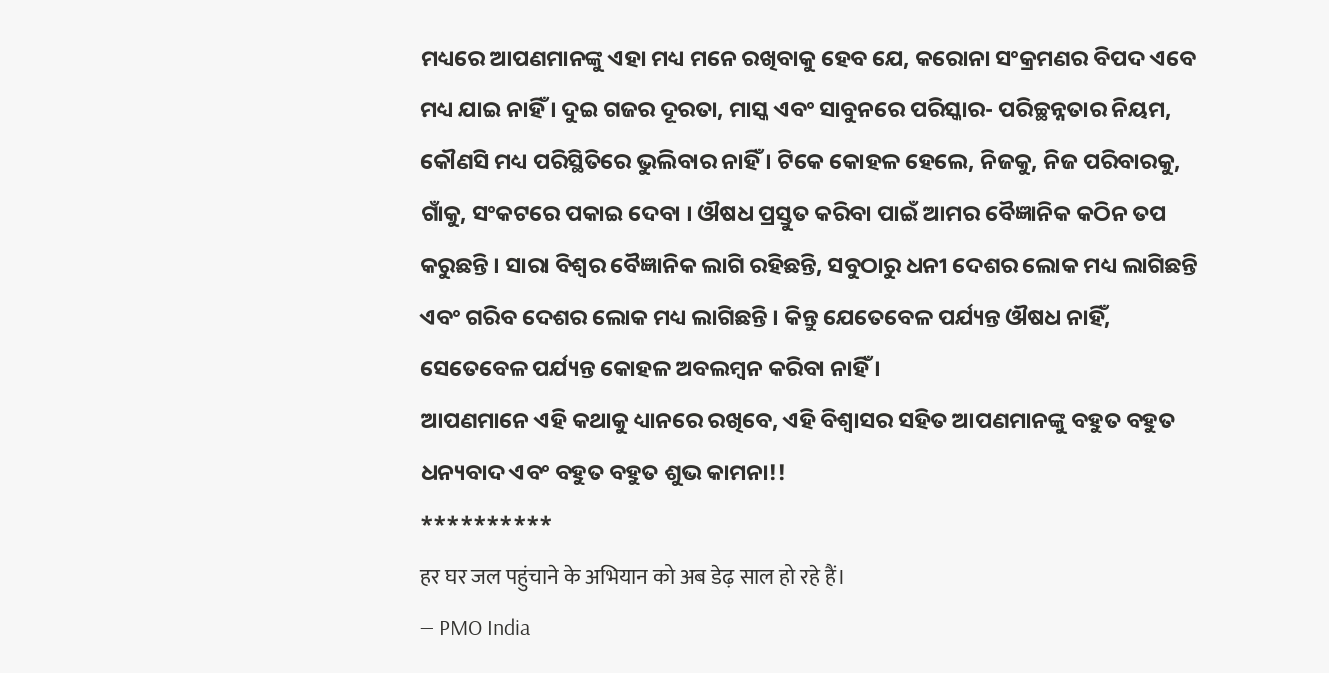ମଧ୍ୟରେ ଆପଣମାନଙ୍କୁ ଏହା ମଧ୍ୟ ମନେ ରଖିବାକୁ ହେବ ଯେ, କରୋନା ସଂକ୍ରମଣର ବିପଦ ଏବେ ମଧ୍ୟ ଯାଇ ନାହିଁ । ଦୁଇ ଗଜର ଦୂରତା, ମାସ୍କ ଏବଂ ସାବୁନରେ ପରିସ୍କାର- ପରିଚ୍ଛନ୍ନତାର ନିୟମ, କୌଣସି ମଧ୍ୟ ପରିସ୍ଥିତିରେ ଭୁଲିବାର ନାହିଁ । ଟିକେ କୋହଳ ହେଲେ, ନିଜକୁ, ନିଜ ପରିବାରକୁ, ଗାଁକୁ, ସଂକଟରେ ପକାଇ ଦେବା । ଔଷଧ ପ୍ରସ୍ତୁତ କରିବା ପାଇଁ ଆମର ବୈଜ୍ଞାନିକ କଠିନ ତପ କରୁଛନ୍ତି । ସାରା ବିଶ୍ୱର ବୈଜ୍ଞାନିକ ଲାଗି ରହିଛନ୍ତି, ସବୁଠାରୁ ଧନୀ ଦେଶର ଲୋକ ମଧ୍ୟ ଲାଗିଛନ୍ତି ଏବଂ ଗରିବ ଦେଶର ଲୋକ ମଧ୍ୟ ଲାଗିଛନ୍ତି । କିନ୍ତୁ ଯେତେବେଳ ପର୍ଯ୍ୟନ୍ତ ଔଷଧ ନାହିଁ, ସେତେବେଳ ପର୍ଯ୍ୟନ୍ତ କୋହଳ ଅବଲମ୍ବନ କରିବା ନାହିଁ ।
ଆପଣମାନେ ଏହି କଥାକୁ ଧ୍ୟାନରେ ରଖିବେ, ଏହି ବିଶ୍ୱାସର ସହିତ ଆପଣମାନଙ୍କୁ ବହୁତ ବହୁତ ଧନ୍ୟବାଦ ଏବଂ ବହୁତ ବହୁତ ଶୁଭ କାମନା!!
**********
हर घर जल पहुंचाने के अभियान को अब डेढ़ साल हो रहे हैं।
— PMO India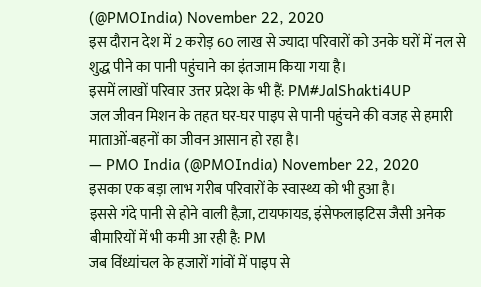(@PMOIndia) November 22, 2020
इस दौरान देश में 2 करोड़ 60 लाख से ज्यादा परिवारों को उनके घरों में नल से शुद्ध पीने का पानी पहुंचाने का इंतजाम किया गया है।
इसमें लाखों परिवार उत्तर प्रदेश के भी हैं: PM#JalShakti4UP
जल जीवन मिशन के तहत घर-घर पाइप से पानी पहुंचने की वजह से हमारी माताओं-बहनों का जीवन आसान हो रहा है।
— PMO India (@PMOIndia) November 22, 2020
इसका एक बड़ा लाभ गरीब परिवारों के स्वास्थ्य को भी हुआ है।
इससे गंदे पानी से होने वाली हैज़ा, टायफायड, इंसेफलाइटिस जैसी अनेक बीमारियों में भी कमी आ रही है: PM
जब विंध्यांचल के हजारों गांवों में पाइप से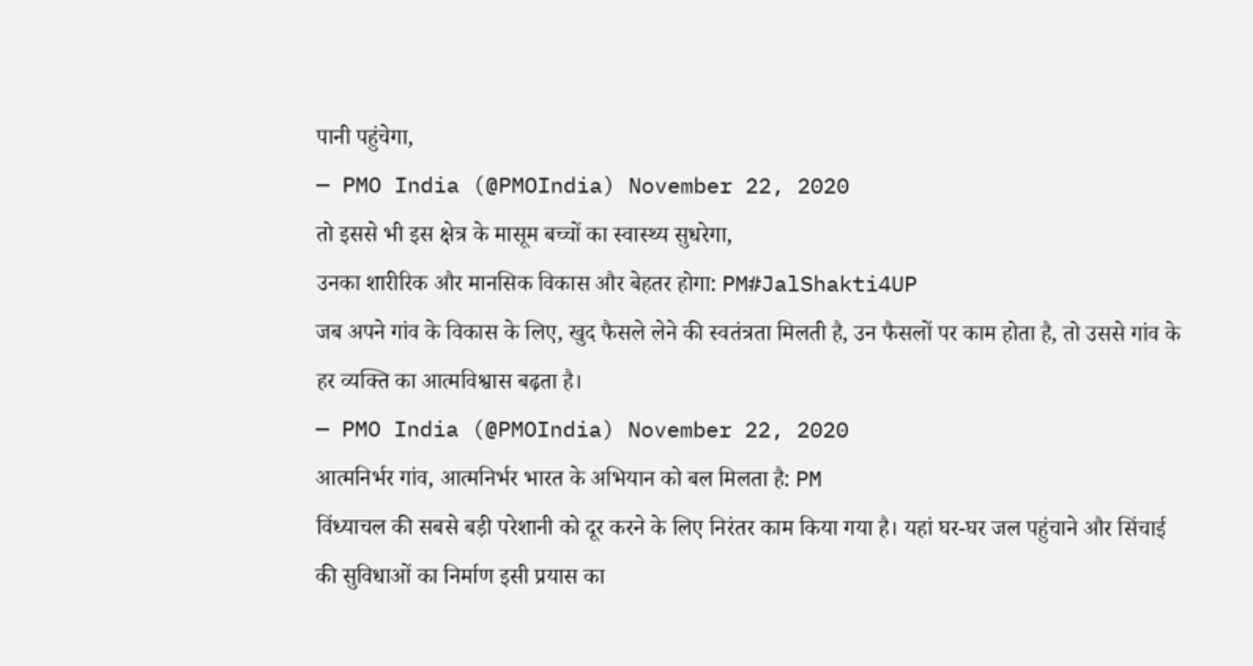पानी पहुंचेगा,
— PMO India (@PMOIndia) November 22, 2020
तो इससे भी इस क्षेत्र के मासूम बच्चों का स्वास्थ्य सुधरेगा,
उनका शारीरिक और मानसिक विकास और बेहतर होगा: PM#JalShakti4UP
जब अपने गांव के विकास के लिए, खुद फैसले लेने की स्वतंत्रता मिलती है, उन फैसलों पर काम होता है, तो उससे गांव के हर व्यक्ति का आत्मविश्वास बढ़ता है।
— PMO India (@PMOIndia) November 22, 2020
आत्मनिर्भर गांव, आत्मनिर्भर भारत के अभियान को बल मिलता है: PM
विंध्याचल की सबसे बड़ी परेशानी को दूर करने के लिए निरंतर काम किया गया है। यहां घर-घर जल पहुंचाने और सिंचाई की सुविधाओं का निर्माण इसी प्रयास का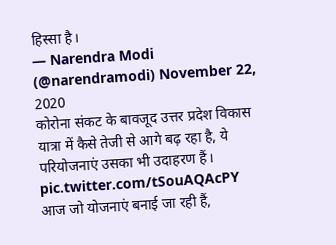हिस्सा है।
— Narendra Modi (@narendramodi) November 22, 2020
कोरोना संकट के बावजूद उत्तर प्रदेश विकास यात्रा में कैसे तेजी से आगे बढ़ रहा है, ये परियोजनाएं उसका भी उदाहरण हैं। pic.twitter.com/tSouAQAcPY
आज जो योजनाएं बनाई जा रही हैं,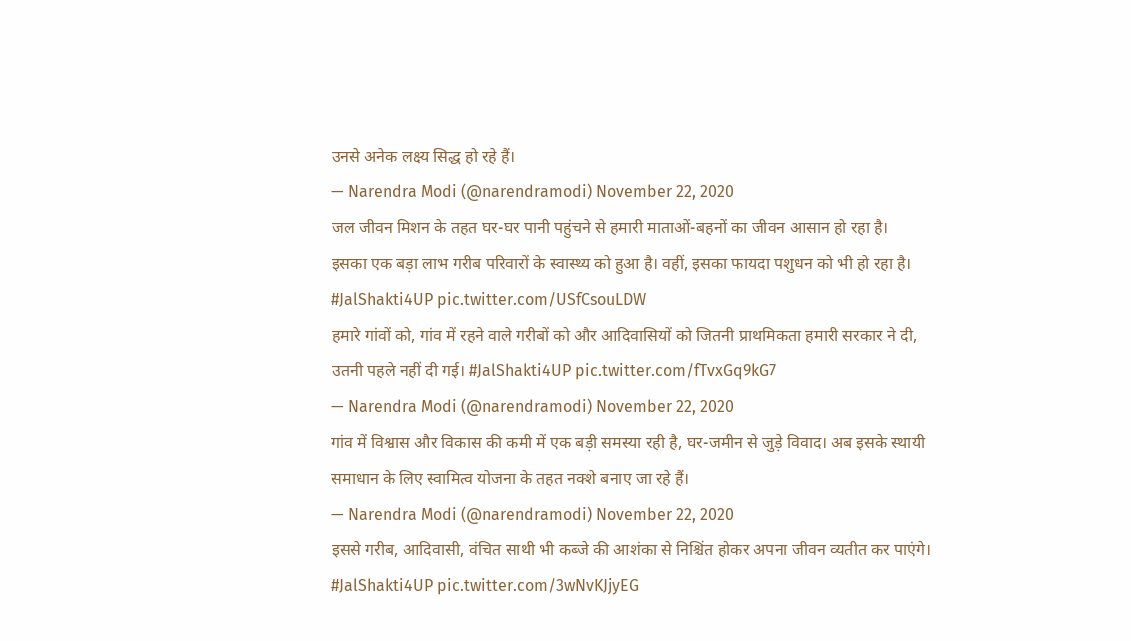उनसे अनेक लक्ष्य सिद्ध हो रहे हैं।
— Narendra Modi (@narendramodi) November 22, 2020
जल जीवन मिशन के तहत घर-घर पानी पहुंचने से हमारी माताओं-बहनों का जीवन आसान हो रहा है।
इसका एक बड़ा लाभ गरीब परिवारों के स्वास्थ्य को हुआ है। वहीं, इसका फायदा पशुधन को भी हो रहा है। #JalShakti4UP pic.twitter.com/USfCsouLDW
हमारे गांवों को, गांव में रहने वाले गरीबों को और आदिवासियों को जितनी प्राथमिकता हमारी सरकार ने दी, उतनी पहले नहीं दी गई। #JalShakti4UP pic.twitter.com/fTvxGq9kG7
— Narendra Modi (@narendramodi) November 22, 2020
गांव में विश्वास और विकास की कमी में एक बड़ी समस्या रही है, घर-जमीन से जुड़े विवाद। अब इसके स्थायी समाधान के लिए स्वामित्व योजना के तहत नक्शे बनाए जा रहे हैं।
— Narendra Modi (@narendramodi) November 22, 2020
इससे गरीब, आदिवासी, वंचित साथी भी कब्जे की आशंका से निश्चिंत होकर अपना जीवन व्यतीत कर पाएंगे। #JalShakti4UP pic.twitter.com/3wNvKJjyEG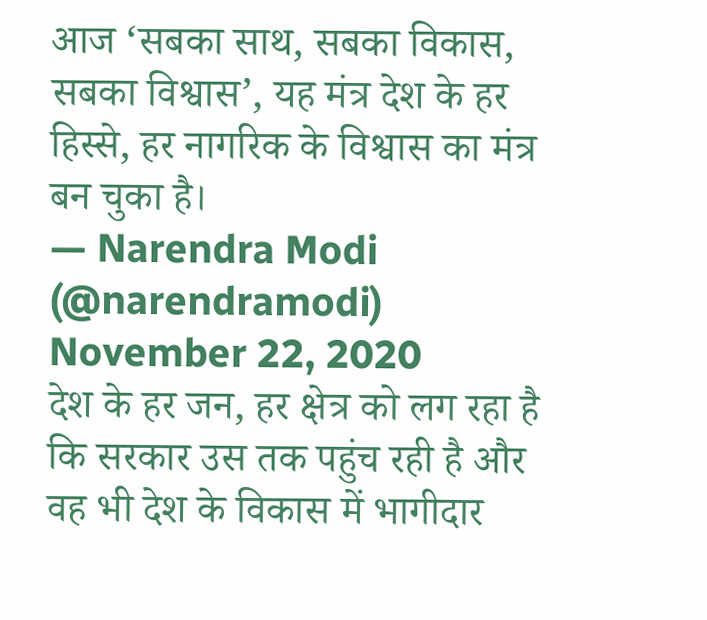आज ‘सबका साथ, सबका विकास, सबका विश्वास’, यह मंत्र देश के हर हिस्से, हर नागरिक के विश्वास का मंत्र बन चुका है।
— Narendra Modi (@narendramodi) November 22, 2020
देश के हर जन, हर क्षेत्र को लग रहा है कि सरकार उस तक पहुंच रही है और वह भी देश के विकास में भागीदार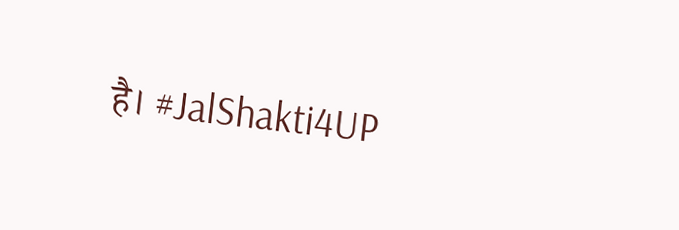है। #JalShakti4UP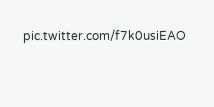pic.twitter.com/f7k0usiEAO